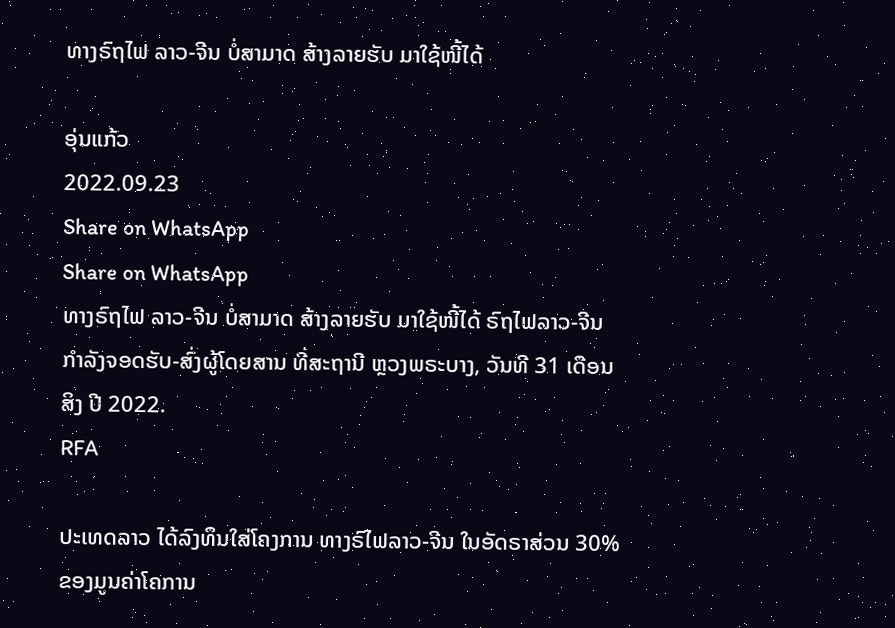ທາງຣົຖໄຟ ລາວ-ຈີນ ບໍ່ສາມາດ ສ້າງລາຍຮັບ ມາໃຊ້ໜີ້ໄດ້

ອຸ່ນແກ້ວ
2022.09.23
Share on WhatsApp
Share on WhatsApp
ທາງຣົຖໄຟ ລາວ-ຈີນ ບໍ່ສາມາດ ສ້າງລາຍຮັບ ມາໃຊ້ໜີ້ໄດ້ ຣົຖໄຟລາວ-ຈີນ ກຳລັງຈອດຮັບ-ສົ່ງຜູ້ໂດຍສານ ທີ່ສະຖານີ ຫຼວງພຣະບາງ, ວັນທີ 31 ເດືອນສິງ ປີ 2022.
RFA

ປະເທດລາວ ໄດ້ລົງທຶນໃສ່ໂຄງການ ທາງຣົໄຟລາວ-ຈີນ ໃນອັດຣາສ່ວນ 30% ຂອງມູນຄ່າໂຄການ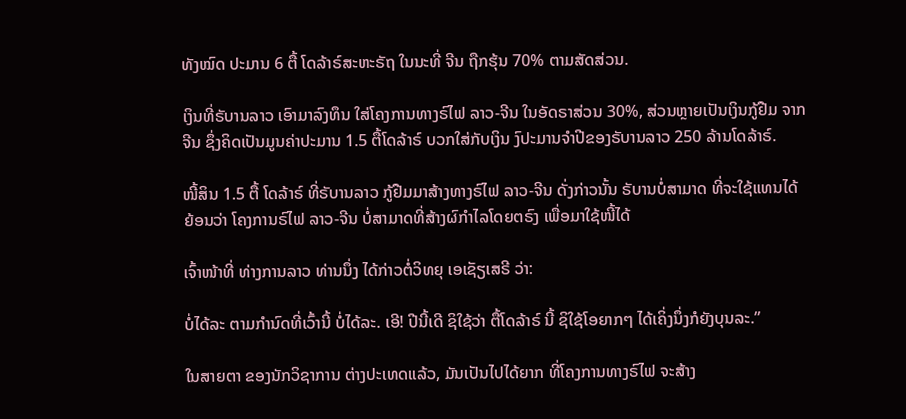ທັງໝົດ ປະມານ 6 ຕື້ ໂດລ້າຣ໌ສະຫະຣັຖ ໃນນະທີ່ ຈີນ ຖືກຮຸ້ນ 70% ຕາມສັດສ່ວນ.

ເງິນທີ່ຣັບານລາວ ເອົາມາລົງທຶນ ໃສ່ໂຄງການທາງຣົໄຟ ລາວ-ຈີນ ໃນອັດຣາສ່ວນ 30%, ສ່ວນຫຼາຍເປັນເງິນກູ້ຢືມ ຈາກຈີນ ຊຶ່ງຄິດເປັນມູນຄ່າປະມານ 1.5 ຕື້ໂດລ້າຣ໌ ບວກໃສ່ກັບເງິນ ງົປະມານຈຳປີຂອງຣັບານລາວ 250 ລ້ານໂດລ້າຣ໌.

ໜີ້ສິນ 1.5 ຕື້ ໂດລ້າຣ໌ ທີ່ຣັບານລາວ ກູ້ຢືມມາສ້າງທາງຣົໄຟ ລາວ-ຈີນ ດັ່ງກ່າວນັ້ນ ຣັບານບໍ່ສາມາດ ທີ່ຈະໃຊ້ແທນໄດ້ ຍ້ອນວ່າ ໂຄງການຣົໄຟ ລາວ-ຈີນ ບໍ່ສາມາດທີ່ສ້າງຜົກຳໄລໂດຍຕຣົງ ເພື່ອມາໃຊ້ໜີ້ໄດ້

ເຈົ້າໜ້າທີ່ ທ່າງການລາວ ທ່ານນຶ່ງ ໄດ້ກ່າວຕໍ່ວິທຍຸ ເອເຊັຽເສຣີ ວ່າ:

ບໍ່ໄດ້ລະ ຕາມກຳນົດທີ່ເວົ້ານີ້ ບໍ່ໄດ້ລະ. ເອີ! ປີນີ້ເດີ ຊິໃຊ້ວ່າ ຕື້ໂດລ້າຣ໌ ນີ້ ຊິໃຊ້ໂອຍາກໆ ໄດ້ເຄິ່ງນຶ່ງກໍຍັງບຸນລະ.”

ໃນສາຍຕາ ຂອງນັກວິຊາການ ຕ່າງປະເທດແລ້ວ, ມັນເປັນໄປໄດ້ຍາກ ທີ່ໂຄງການທາງຣົໄຟ ຈະສ້າງ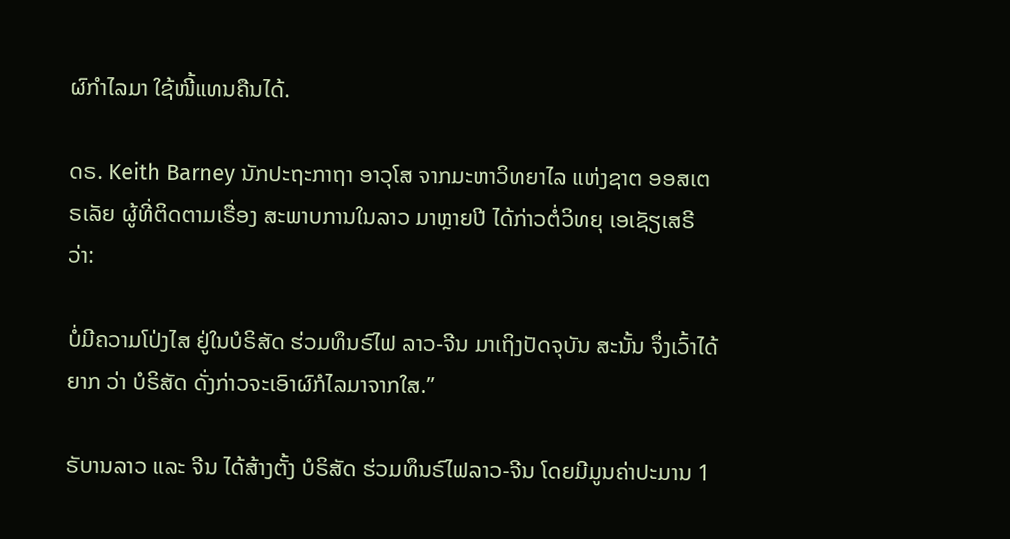ຜົກຳໄລມາ ໃຊ້ໜີ້ແທນຄືນໄດ້.

ດຣ. Keith Barney ນັກປະຖະກາຖາ ອາວຸໂສ ຈາກມະຫາວິທຍາໄລ ແຫ່ງຊາຕ ອອສເຕຣເລັຍ ຜູ້ທີ່ຕິດຕາມເຣື່ອງ ສະພາບການໃນລາວ ມາຫຼາຍປີ ໄດ້ກ່າວຕໍ່ວິທຍຸ ເອເຊັຽເສຣີ ວ່າ:

ບໍ່ມີຄວາມໂປ່ງໄສ ຢູ່ໃນບໍຣິສັດ ຮ່ວມທຶນຣົໄຟ ລາວ-ຈີນ ມາເຖິງປັດຈຸບັນ ສະນັ້ນ ຈຶ່ງເວົ້າໄດ້ຍາກ ວ່າ ບໍຣິສັດ ດັ່ງກ່າວຈະເອົາຜົກໍໄລມາຈາກໃສ.”

ຣັບານລາວ ແລະ ຈີນ ໄດ້ສ້າງຕັ້ງ ບໍຣິສັດ ຮ່ວມທຶນຣົໄຟລາວ-ຈີນ ໂດຍມີມູນຄ່າປະມານ 1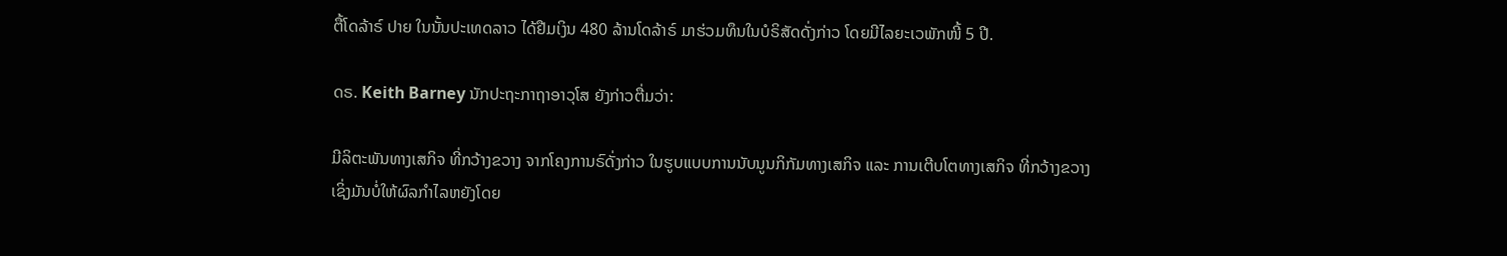ຕື້ໂດລ້າຣ໌ ປາຍ ໃນນັ້ນປະເທດລາວ ໄດ້ຢືມເງິນ 480 ລ້ານໂດລ້າຣ໌ ມາຮ່ວມທຶນໃນບໍຣິສັດດັ່ງກ່າວ ໂດຍມີໄລຍະເວພັກໜີ້ 5 ປີ.

ດຣ. Keith Barney ນັກປະຖະກາຖາອາວຸໂສ ຍັງກ່າວຕື່ມວ່າ:

ມີລິຕະພັນທາງເສກິຈ ທີ່ກວ້າງຂວາງ ຈາກໂຄງການຣົດັ່ງກ່າວ ໃນຮູບແບບການນັບນູນກິກັມທາງເສກິຈ ແລະ ການເຕີບໂຕທາງເສກິຈ ທີ່ກວ້າງຂວາງ ເຊິ່ງມັນບໍ່ໃຫ້ຜົລກຳໄລຫຍັງໂດຍ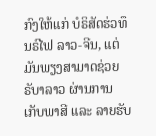ກົງໃຫ້ແກ່ ບໍຣິສັດຮ່ວທຶນຣົໄຟ ລາວ-ຈີນ, ແຕ່ ມັນພຽງສາມາດຊ່ວຍ ຣັບາລາວ ຜ່ານການເກັບພາສີ ແລະ ລາຍຮັບ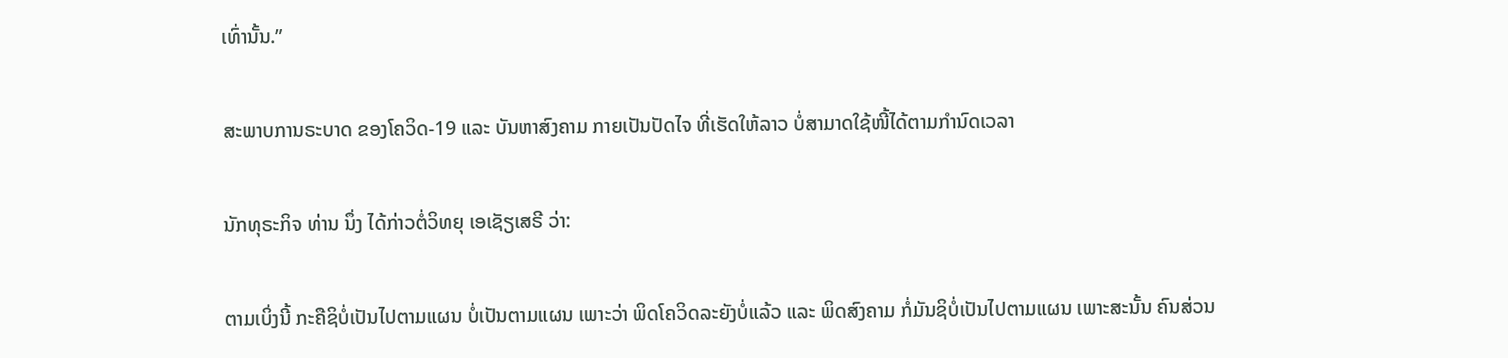ເທົ່ານັ້ນ.”

ສະພາບການຣະບາດ ຂອງໂຄວິດ-19 ແລະ ບັນຫາສົງຄາມ ກາຍເປັນປັດໄຈ ທີ່ເຮັດໃຫ້ລາວ ບໍ່ສາມາດໃຊ້ໜີ້ໄດ້ຕາມກຳນົດເວລາ

ນັກທຸຣະກິຈ ທ່ານ ນຶ່ງ ໄດ້ກ່າວຕໍ່ວິທຍຸ ເອເຊັຽເສຣີ ວ່າ:

ຕາມເບິ່ງນີ້ ກະຄືຊິບໍ່ເປັນໄປຕາມແຜນ ບໍ່ເປັນຕາມແຜນ ເພາະວ່າ ພິດໂຄວິດລະຍັງບໍ່ແລ້ວ ແລະ ພິດສົງຄາມ ກໍ່ມັນຊິບໍ່ເປັນໄປຕາມແຜນ ເພາະສະນັ້ນ ຄົນສ່ວນ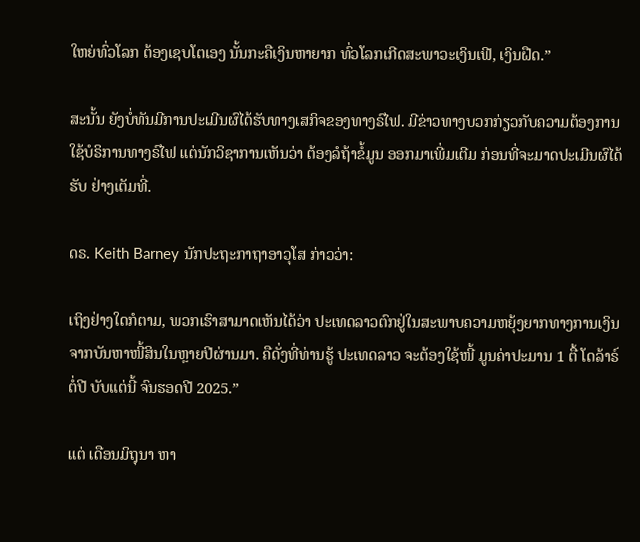ໃຫຍ່ທົ່ວໂລກ ຕ້ອງເຊບໂຕເອງ ນັ້ນກະຄືເງິນຫາຍາກ ທົ່ວໂລກເກີດສະພາວະເງິນເຟີ, ເງິນຝືດ.”

ສະນັ້ນ ຍັງບໍ່ທັນມີການປະເມີນຜົໄດ້ຮັບທາງເສກິຈຂອງທາງຣົໄຟ. ມີຂ່າວທາງບວກກ່ຽວກັບຄວາມຕ້ອງການໃຊ້ບໍຣິການທາງຣົໄຟ ແຕ່ນັກວິຊາການເຫັນວ່າ ຕ້ອງລໍຖ້າຂໍ້ມູນ ອອກມາເພີ່ມເຕີມ ກ່ອນທີ່ຈະມາດປະເມີນຜົໄດ້ຮັບ ຢ່າງເຕັມທີ່.

ດຣ. Keith Barney ນັກປະຖະກາຖາອາວຸໂສ ກ່າວວ່າ:

ເຖິງຢ່າງໃດກໍຕາມ, ພວກເຮົາສາມາດເຫັນໄດ້ວ່າ ປະເທດລາວຕົກຢູ່ໃນສະພາບຄວາມຫຍຸ້ງຍາກທາງການເງິນ ຈາກບັນຫາໜີ້ສິນໃນຫຼາຍປີຜ່ານມາ. ຄືດັ່ງທີ່ທ່ານຮູ້ ປະເທດລາວ ຈະຕ້ອງໃຊ້ໜີ້ ມູນຄ່າປະມານ 1 ຕື້ ໂດລ້າຣ໌ ຕໍ່ປີ ບັບແຕ່ນີ້ ຈົນຮອດປີ 2025.”

ແຕ່ ເດືອນມິຖຸນາ ຫາ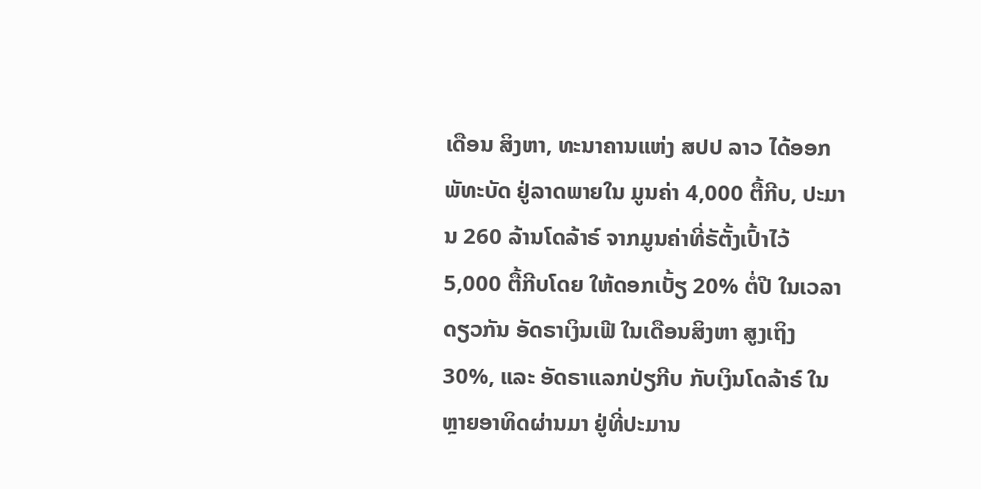ເດືອນ ສິງຫາ, ທະນາຄານແຫ່ງ ສປປ ລາວ ໄດ້ອອກພັທະບັດ ຢູ່ລາດພາຍໃນ ມູນຄ່າ 4,000 ຕື້ກີບ, ປະມານ 260 ລ້ານໂດລ້າຣ໌ ຈາກມູນຄ່າທີ່ຣັຕັ້ງເປົ້າໄວ້ 5,000 ຕື້ກີບໂດຍ ໃຫ້ດອກເບັ້ຽ 20% ຕໍ່ປີ ໃນເວລາດຽວກັນ ອັດຣາເງິນເຟີ ໃນເດືອນສິງຫາ ສູງເຖິງ 30%, ແລະ ອັດຣາແລກປ່ຽກີບ ກັບເງິນໂດລ້າຣ໌ ໃນຫຼາຍອາທິດຜ່ານມາ ຢູ່ທີ່ປະມານ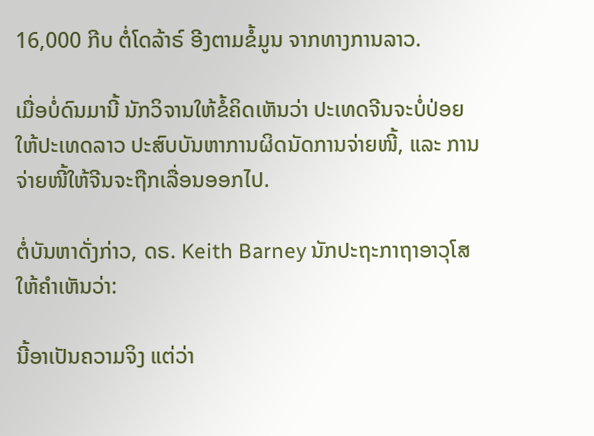16,000 ກີບ ຕໍ່ໂດລ້າຣ໌ ອີງຕາມຂໍ້ມູນ ຈາກທາງການລາວ.

ເມື່ອບໍ່ດົນມານີ້ ນັກວິຈານໃຫ້ຂໍ້ຄິດເຫັນວ່າ ປະເທດຈີນຈະບໍ່ປ່ອຍໃຫ້ປະເທດລາວ ປະສົບບັນຫາການຜິດນັດການຈ່າຍໜີ້, ແລະ ການຈ່າຍໜີ້ໃຫ້ຈີນຈະຖືກເລື່ອນອອກໄປ.

ຕໍ່ບັນຫາດັ່ງກ່າວ, ດຣ. Keith Barney ນັກປະຖະກາຖາອາວຸໂສ ໃຫ້ຄຳເຫັນວ່າ:

ນີ້ອາເປັນຄວາມຈິງ ແຕ່ວ່າ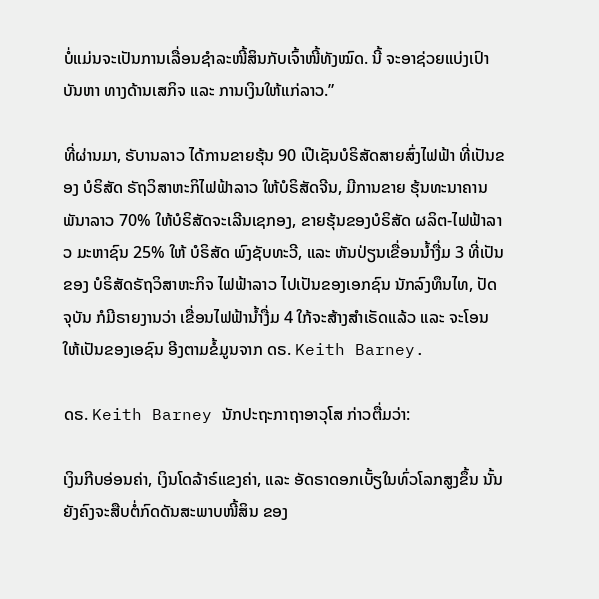ບໍ່ແມ່ນຈະເປັນການເລື່ອນຊຳລະໜີ້ສິນກັບເຈົ້າໜີ້ທັງໝົດ. ນີ້ ຈະອາຊ່ວຍແບ່ງເປົາບັນຫາ ທາງດ້ານເສກິຈ ແລະ ການເງິນໃຫ້ແກ່ລາວ.”

ທີ່ຜ່ານມາ, ຣັບານລາວ ໄດ້ການຂາຍຮຸ້ນ 90 ເປີເຊັນບໍຣິສັດສາຍສົ່ງໄຟຟ້າ ທີ່ເປັນຂອງ ບໍຣິສັດ ຣັຖວິສາຫະກິໄຟຟ້າລາວ ໃຫ້ບໍຣິສັດຈີນ, ມີການຂາຍ ຮຸ້ນທະນາຄານພັນາລາວ 70% ໃຫ້ບໍຣິສັດຈະເລີນເຊກອງ, ຂາຍຮຸ້ນຂອງບໍຣິສັດ ຜລິຕ-ໄຟຟ້າລາວ ມະຫາຊົນ 25% ໃຫ້ ບໍຣິສັດ ພົງຊັບທະວີ, ແລະ ຫັນປ່ຽນເຂື່ອນນ້ຳງື່ມ 3 ທີ່ເປັນຂອງ ບໍຣິສັດຣັຖວິສາຫະກິຈ ໄຟຟ້າລາວ ໄປເປັນຂອງເອກຊົນ ນັກລົງທຶນໄທ, ປັດຈຸບັນ ກໍມີຣາຍງານວ່າ ເຂື່ອນໄຟຟ້ານ້ຳງື່ມ 4 ໃກ້ຈະສ້າງສຳເຣັດແລ້ວ ແລະ ຈະໂອນໃຫ້ເປັນຂອງເອຊົນ ອີງຕາມຂໍ້ມູນຈາກ ດຣ. Keith Barney.

ດຣ. Keith Barney ນັກປະຖະກາຖາອາວຸໂສ ກ່າວຕື່ມວ່າ:

ເງິນກີບອ່ອນຄ່າ, ເງິນໂດລ້າຣ໌ແຂງຄ່າ, ແລະ ອັດຣາດອກເບັ້ຽໃນທົ່ວໂລກສູງຂຶ້ນ ນັ້ນຍັງຄົງຈະສືບຕໍ່ກົດດັນສະພາບໜີ້ສິນ ຂອງ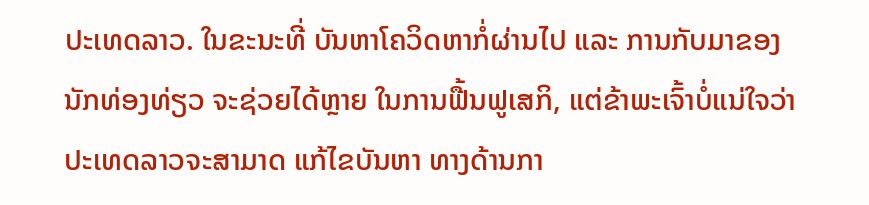ປະເທດລາວ. ໃນຂະນະທີ່ ບັນຫາໂຄວິດຫາກໍ່ຜ່ານໄປ ແລະ ການກັບມາຂອງນັກທ່ອງທ່ຽວ ຈະຊ່ວຍໄດ້ຫຼາຍ ໃນການຟື້ນຟູເສກິ, ແຕ່ຂ້າພະເຈົ້າບໍ່ແນ່ໃຈວ່າ ປະເທດລາວຈະສາມາດ ແກ້ໄຂບັນຫາ ທາງດ້ານກາ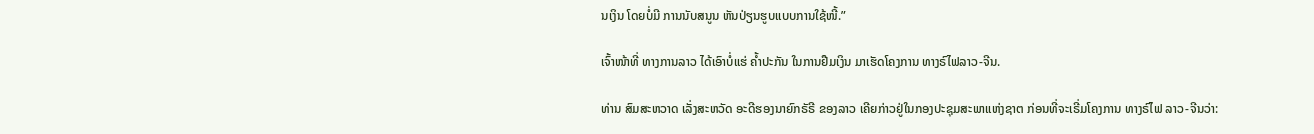ນເງິນ ໂດຍບໍ່ມີ ການນັບສນູນ ຫັນປ່ຽນຮູບແບບການໃຊ້ໜີ້.”

ເຈົ້າໜ້າທີ່ ທາງການລາວ ໄດ້ເອົາບໍ່ແຮ່ ຄ້ຳປະກັນ ໃນການຢືມເງິນ ມາເຮັດໂຄງການ ທາງຣົໄຟລາວ-ຈີນ.

ທ່ານ ສົມສະຫວາດ ເລັ່ງສະຫວັດ ອະດີຮອງນາຍົກຣັຣີ ຂອງລາວ ເຄີຍກ່າວຢູ່ໃນກອງປະຊຸມສະພາແຫ່ງຊາຕ ກ່ອນທີ່ຈະເຣີ່ມໂຄງການ ທາງຣົໄຟ ລາວ-ຈີນວ່າ: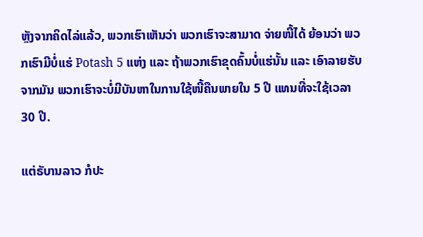ຫຼັງຈາກຄິດໄລ່ແລ້ວ, ພວກເຮົາເຫັນວ່າ ພວກເຮົາຈະສາມາດ ຈ່າຍໜີ້ໄດ້ ຍ້ອນວ່າ ພວກເຮົາມີບໍ່ແຮ່ Potash 5 ແຫ່ງ ແລະ ຖ້າພວກເຮົາຂຸດຄົ້ນບໍ່ແຮ່ນັ້ນ ແລະ ເອົາລາຍຮັບຈາກມັນ ພວກເຮົາຈະບໍ່ມີບັນຫາໃນການໃຊ້ໜີ້ຄືນພາຍໃນ 5 ປີ ແທນທີ່ຈະໃຊ້ເວລາ 30 ປີ.

ແຕ່ຣັບານລາວ ກໍປະ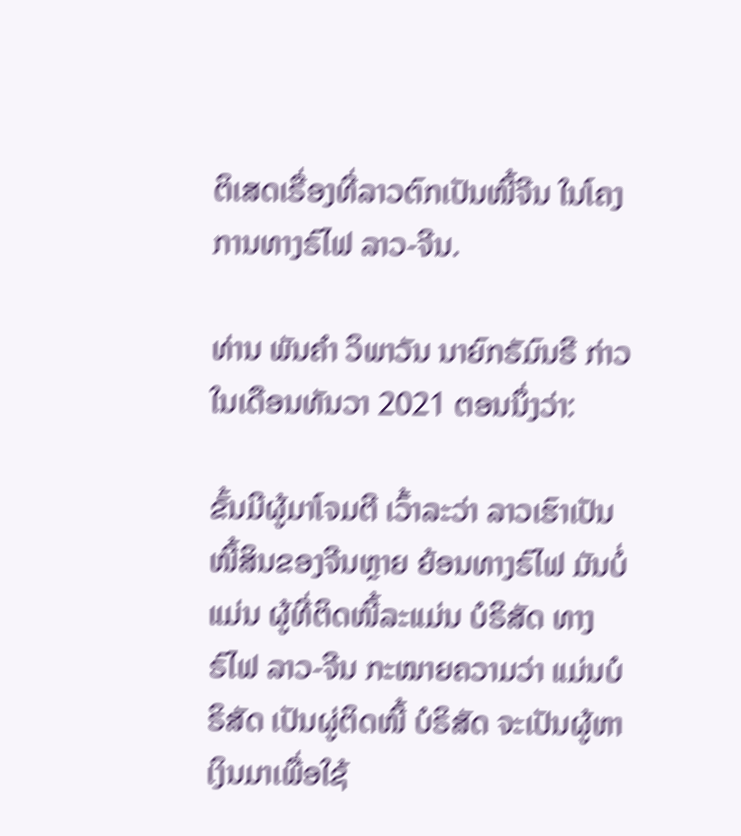ຕິເສດເຣື່ອງທີ່ລາວຕົກເປັນໜີ້ຈີນ ໃນໂຄງການທາງຣົໄຟ ລາວ-ຈີນ.

ທ່ານ ພັນຄຳ ວິພາວັນ ນາຍົກຣັມົນຣີ ກ່າວ ໃນເດືອນທັນວາ 2021 ຕອນນຶ່ງວ່າ:

ຂັ້ນມີຜູ້ມາໂຈມຕີ ເວົ້າລະວ່າ ລາວເຮົາເປັນໜີ້ສິນຂອງຈີນຫຼາຍ ຍ້ອນທາງຣົໄຟ ມັນບໍ່ແມ່ນ ຜູ້ທີ່ຕິດໜີ້ລະແມ່ນ ບໍຣິສັດ ທາງຣົໄຟ ລາວ-ຈີນ ກະໝາຍຄວາມວ່າ ແມ່ນບໍຣິສັດ ເປັນຜູ່ຕິດໜີ້ ບໍຣິສັດ ຈະເປັນຜູ້ຫາເງິນມາເພື່ອໃຊ້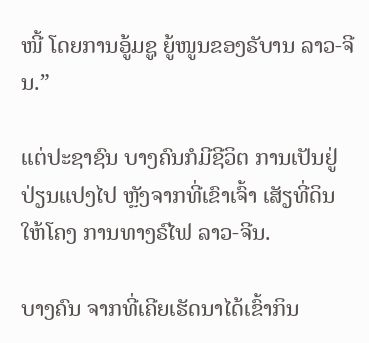ໜີ້ ໂດຍການອູ້ມຊູ ຍູ້ໜູນຂອງຣັບານ ລາວ-ຈີນ.”

ແຕ່ປະຊາຊົນ ບາງຄົນກໍມີຊີວິຕ ການເປັນຢູ່ ປ່ຽນແປງໄປ ຫຼັງຈາກທີ່ເຂົາເຈົ້າ ເສັຽທີ່ດິນໃຫ້ໂຄງ ການທາງຣົໄຟ ລາວ-ຈີນ.

ບາງຄົນ ຈາກທີ່ເຄີຍເຮັດນາໄດ້ເຂົ້າກິນ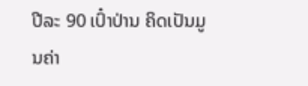ປີລະ 90 ເປົ໋າປ່ານ ຄິດເປັນມູນຄ່າ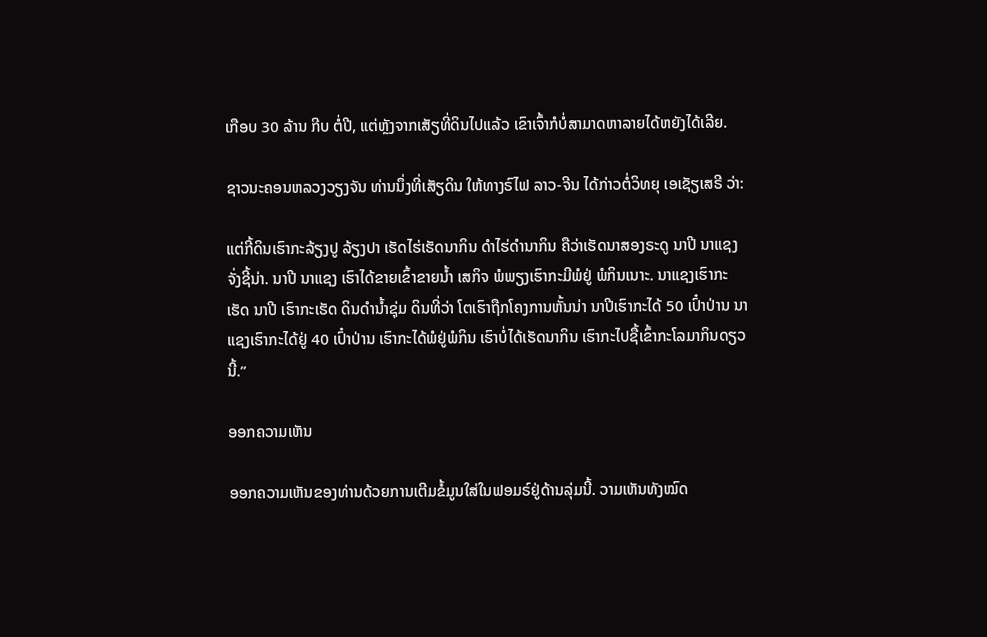ເກືອບ 30 ລ້ານ ກີບ ຕໍ່ປີ, ແຕ່ຫຼັງຈາກເສັຽທີ່ດິນໄປແລ້ວ ເຂົາເຈົ້າກໍບໍ່ສາມາດຫາລາຍໄດ້ຫຍັງໄດ້ເລີຍ.

ຊາວນະຄອນຫລວງວຽງຈັນ ທ່ານນຶ່ງທີ່ເສັຽດິນ ໃຫ້ທາງຣົໄຟ ລາວ-ຈີນ ໄດ້ກ່າວຕໍ່ວິທຍຸ ເອເຊັຽເສຣີ ວ່າ:

ແຕ່ກີ້ດິນເຮົາກະລ້ຽງປູ ລ້ຽງປາ ເຮັດໄຮ່ເຮັດນາກິນ ດຳໄຮ່ດຳນາກິນ ຄືວ່າເຮັດນາສອງຣະດູ ນາປີ ນາແຊງຈັ່ງຊີ້ນ່າ. ນາປີ ນາແຊງ ເຮົາໄດ້ຂາຍເຂົ້າຂາຍນ້ຳ ເສກິຈ ພໍພຽງເຮົາກະມີພໍຢູ່ ພໍກິນເນາະ. ນາແຊງເຮົາກະເຮັດ ນາປີ ເຮົາກະເຮັດ ດິນດຳນ້ຳຊຸ່ມ ດິນທີ່ວ່າ ໂຕເຮົາຖືກໂຄງການຫັ້ນນ່າ ນາປີເຮົາກະໄດ້ 50 ເປົ໋າປ່ານ ນາແຊງເຮົາກະໄດ້ຢູ່ 40 ເປົ໋າປ່ານ ເຮົາກະໄດ້ພໍຢູ່ພໍກິນ ເຮົາບໍ່ໄດ້ເຮັດນາກິນ ເຮົາກະໄປຊື້ເຂົ້າກະໂລມາກິນດຽວນີ້.”

ອອກຄວາມເຫັນ

ອອກຄວາມເຫັນຂອງທ່ານດ້ວຍການເຕີມຂໍ້ມູນໃສ່ໃນຟອມຣ໌ຢູ່ດ້ານລຸ່ມນີ້. ວາມເຫັນທັງໝົດ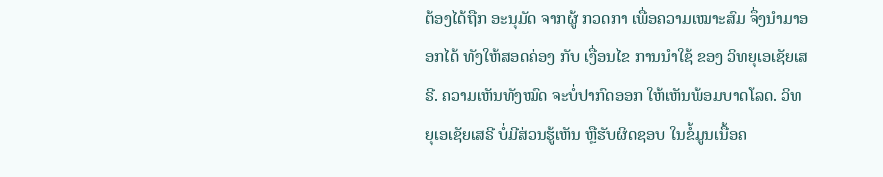ຕ້ອງໄດ້ຖືກ ອະນຸມັດ ຈາກຜູ້ ກວດກາ ເພື່ອຄວາມເໝາະສົມ ຈຶ່ງນໍາມາອອກໄດ້ ທັງໃຫ້ສອດຄ່ອງ ກັບ ເງື່ອນໄຂ ການນຳໃຊ້ ຂອງ ວິທຍຸເອເຊັຍເສຣີ. ຄວາມເຫັນທັງໝົດ ຈະບໍ່ປາກົດອອກ ໃຫ້ເຫັນພ້ອມບາດໂລດ. ວິທຍຸເອເຊັຍເສຣີ ບໍ່ມີສ່ວນຮູ້ເຫັນ ຫຼືຮັບຜິດຊອບ ໃນຂໍ້ມູນເນື້ອຄ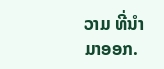ວາມ ທີ່ນໍາມາອອກ.